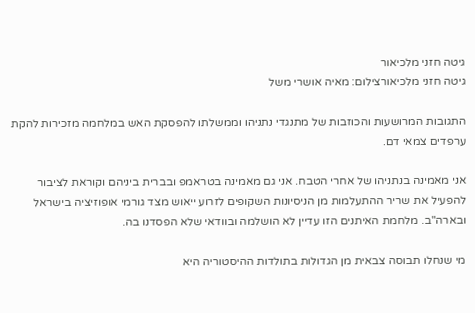גיטה חזני מלכיאור
גיטה חזני מלכיאורצילום: מאיה אושרי משל

התגובות המרושעות והכוזבות של מתנגדי נתניהו וממשלתו להפסקת האש במלחמה מזכירות להקת ערפדים צמאי דם.

אני מאמינה בנתניהו של אחרי הטבח. אני גם מאמינה בטראמפ ובברית ביניהם וקוראת לציבור להפעיל את שריר ההתעלמות מן הניסיונות השקופים לזרוע ייאוש מצד גורמי אופוזיציה בישראל ובארה"ב. מלחמת האיתנים הזו עדיין לא הושלמה ובוודאי שלא הפסדנו בה.

מי שנחלו תבוסה צבאית מן הגדולות בתולדות ההיסטוריה היא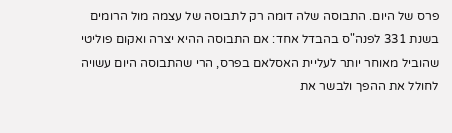פרס של היום. התבוסה שלה דומה רק לתבוסה של עצמה מול הרומים בשנת 331 לפנה"ס בהבדל אחד: אם התבוסה ההיא יצרה ואקום פוליטי שהוביל מאוחר יותר לעליית האסלאם בפרס, הרי שהתבוסה היום עשויה לחולל את ההפך ולבשר את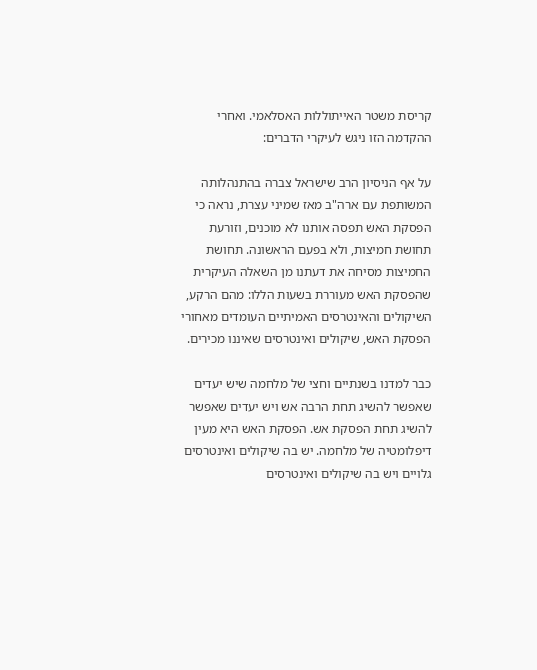קריסת משטר האייתוללות האסלאמי. ואחרי ההקדמה הזו ניגש לעיקרי הדברים:

על אף הניסיון הרב שישראל צברה בהתנהלותה המשותפת עם ארה"ב מאז שמיני עצרת, נראה כי הפסקת האש תפסה אותנו לא מוכנים, וזורעת תחושת חמיצות, ולא בפעם הראשונה. תחושת החמיצות מסיחה את דעתנו מן השאלה העיקרית שהפסקת האש מעוררת בשעות הללו: מהם הרקע, השיקולים והאינטרסים האמיתיים העומדים מאחורי הפסקת האש, שיקולים ואינטרסים שאיננו מכירים.

כבר למדנו בשנתיים וחצי של מלחמה שיש יעדים שאפשר להשיג תחת הרבה אש ויש יעדים שאפשר להשיג תחת הפסקת אש. הפסקת האש היא מעין דיפלומטיה של מלחמה. יש בה שיקולים ואינטרסים גלויים ויש בה שיקולים ואינטרסים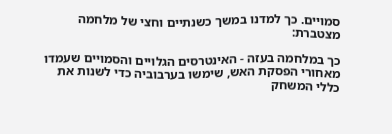סמויים. כך למדנו במשך כשנתיים וחצי של מלחמה מצטברת:

כך במלחמה בעזה - האינטרסים הגלויים והסמויים שעמדו מאחורי הפסקת האש, שימשו בערבוביה כדי לשנות את כללי המשחק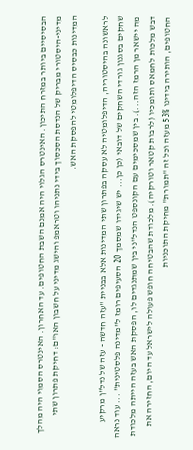הבסיסיים ביותר במזרח התיכון. האינטרס הגלוי היה אמנם השבת החטופים. עד האחרון. האינטרס הסמוי היה מהלך מדיני-היסטורי מבריק של הנדסת הסכסוך בידי נתניהו וטראמפ והישג מדיני על חשבון האו"ם: דחיקת פתרון שתי המדינות כבסיס הדיפלומטי להפסקת האש.

לראשונה בהיסטוריה, הדיפלומטיה לא עסקה בפתרון שתי המדינות אלא בבניית "עזה חדשה - עזה של נדל"ן מרקיע שחקים בסגנון גורדי השחקים של דובאי (כן כן... יש שיגידו שמסמך 20 הסעיפים רומז ל"מדינה פלסטינית" ... עוד נראה מה יישאר מן הרמז הזה...). בין שמסכימים עם הקונספט הנדל"ני בין שמתנגדים לו, הפסקת האש בעזה הייתה מלכודת דבש מלכות לחמאס ותומכיו (לרבות קטאר וטורקיה). מלכודת שהבטיחה חופש פעולה לישראל עד היום, החזירה את החטופים, הותירה בידינו 53% מעזה וכל זה "תמורת" מחיקת התוכניות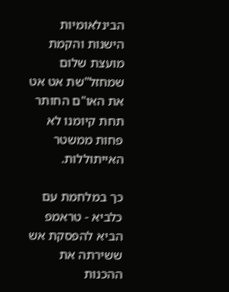הבינלאומיות הישנות והקמת מועצת שלום שמחזל"שת אט אט את האו"ם החותר תחת קיומנו לא פחות ממשטר האייתוללות.

כך במלחמת עם כלביא - טראמפ הביא להפסקת אש ששירתה את ההכנות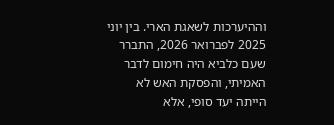וההיערכות לשאגת הארי. בין יוני 2025 לפברואר 2026, התברר שעם כלביא היה חימום לדבר האמיתי, והפסקת האש לא הייתה יעד סופי, אלא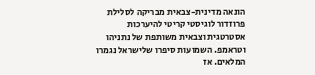הונאה מדינית-צבאית מבריקה לסלילת פרוזדור לוגיסטי קריטי להיערכות אסטרטגית וצבאית משותפת של נתניהו וטראמפ. השמועות סיפרו שלישראל נגמרו המלאים. אז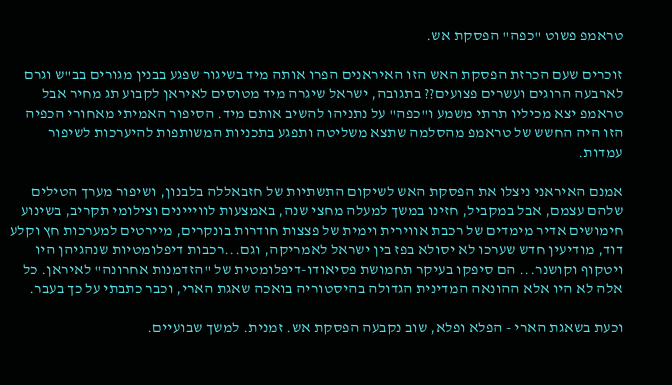טראמפ פשוט "כפה" הפסקת אש.

זוכרים שעם הכרזת הפסקת האש הזו האיראנים הפרו אותה מיד בשיגור שפגע בבנין מגורים בב"ש וגרם לארבעה הרוגים ועשרים פצועים?? בתגובה, ישראל שיגרה מיד מטוסים לאיראן לקבוע תג מחיר אבל טראמפ יצא מכיליו תרתי משמע ו"כפה" על נתניהו להשיב אותם מיד. הסיפור האמיתי מאחורי הכפיה הזו היה החשש של טראמפ מהסלמה שתצא משליטה ותפגע בתכניות המשותפות להיערכות לשיפור עמדות.

אמנם האיראני ניצלו את הפסקת האש לשיקום התשתיות של חזבאללה בלבנון, ושיפור מערך הטילים שלהם עצמם, אבל במקביל, חזינו במשך למעלה מחצי שנה, באמצעות לווייינים וצילומי תקריב, בשינוע חימושים אדיר מימדים של רכבת אווירית וימית של פצצות חודרות בונקרים, מיירטים למערכות חץ וקלע דוד, מודיעין חדש שערכו לא יסולא בפז בין ישראל לאמריקה, וגם...רכבות דיפלומטיות שנהגיהן היו ויטקוף וקושנר... הם סיפקו בעיקר תחמושת פסיאודו-דיפלומטית של "הזדמנות אחרונה" לאיראן. כל אלה לא היו אלא ההונאה המדינית הגדולה בהיסטוריה בואכה שאגת הארי, וכבר כתבתי על כך בעבר.

וכעת בשאגת הארי - הפלא ופלא, שוב נקבעה הפסקת אש. זמנית. למשך שבועיים.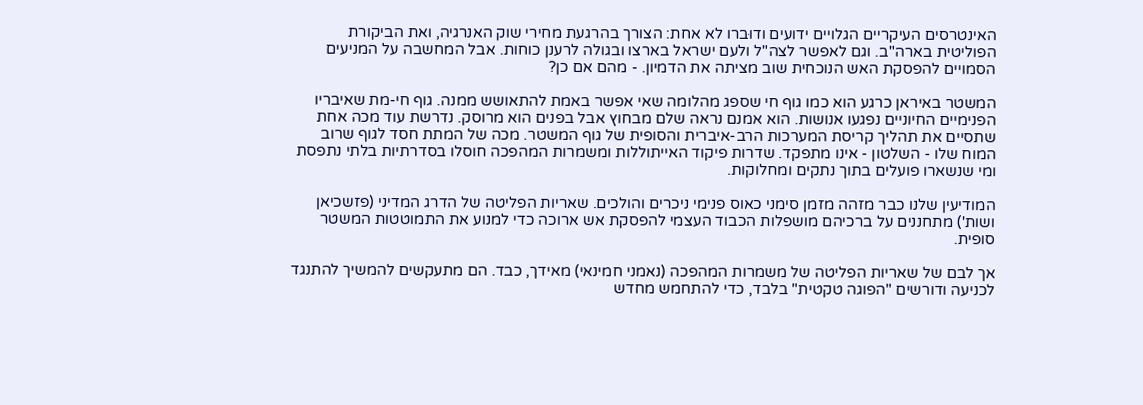האינטרסים העיקריים הגלויים ידועים ודוּברו לא אחת: הצורך בהרגעת מחירי שוק האנרגיה, ואת הביקורת הפוליטית בארה"ב. וגם לאפשר לצה"ל ולעם ישראל בארצו ובגולה לרענן כוחות. אבל המחשבה על המניעים הסמויים להפסקת האש הנוכחית שוב מציתה את הדמיון. - מהם אם כן?

המשטר באיראן כרגע הוא כמו גוף חי שספג מהלומה שאי אפשר באמת להתאושש ממנה. גוף חי-מת שאיבריו הפנימיים החיוניים נפגעו אנושות. הוא אמנם נראה שלם מבחוץ אבל בפנים הוא מרוסק. נדרשת עוד מכה אחת שתסיים את תהליך קריסת המערכות הרב-איברית והסופית של גוף המשטר. מכה של המתת חסד לגוף שרוב המוח שלו - השלטון - אינו מתפקד. שדרות פיקוד האייתוללות ומשמרות המהפכה חוסלו בסדרתיות בלתי נתפסת ומי שנשארו פועלים בתוך נתקים ומחלוקות.

המודיעין שלנו כבר מזהה מזמן סימני כאוס פנימי ניכרים והולכים. שאריות הפליטה של הדרג המדיני (פזשכיאן ושות') מתחננים על ברכיהם מושפלות הכבוד העצמי להפסקת אש ארוכה כדי למנוע את התמוטטות המשטר סופית.

אך לבם של שאריות הפליטה של משמרות המהפכה (נאמני חמינאי) מאידך, כבד. הם מתעקשים להמשיך להתנגד לכניעה ודורשים "הפוגה טקטית" בלבד, כדי להתחמש מחדש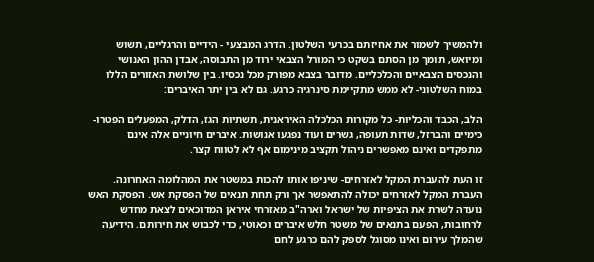ולהמשיך לשמור את אחיזתם בכרעי השלטון. הדרג המבצעי - הידיים והרגליים, תשוש ומיואש, תומך מן הסתם בשקט כי המורל הצבאי ירוד מן התבוסה, אבדן ההון האנושי והנכסים הצבאיים והכלכליים. מדובר בצבא מפורק מכל נכסיו. בין שלושת האזורים הללו במוח השלטוני- לא ממש מתקיימת סינרגיה כרגע. גם לא בין יתר האיברים:

הלב, הכבד והכליות- כל מקורות הכלכלה האיראנית, תשתיות הגז, הדלק, המפעלים הפטרו-כימיים והברזל, שדות תעופה, גשרים ועוד נפגעו אנושות. איברים חיוניים אלה אינם מתפקדים ואינם מאפשרים ניהול תקציב מינימום אף לא לטווח קצר.

זו העת להעברת המקל לאזרחים- שיניפו אותו להכות במשטר את המהלומה האחרונה. העברת המקל לאזרחים יכולה להתאפשר אך ורק תחת תנאים של הפסקת אש. הפסקת האש נועדה לשרת את הציפיות של ישראל וארה"ב מאזרחי איראן המדוכאים לצאת מחדש לרחובות, הפעם בתנאים של משטר חלש איברים וכאוטי, כדי לכבוש את חירותם. הידיעה שהמלך עירום ואינו מסוגל לספק להם כרגע לחם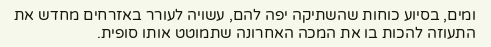ומים, בסיוע כוחות שהשתיקה יפה להם, עשויה לעורר באזרחים מחדש את התעוזה להכות בו את המכה האחרונה שתמוטט אותו סופית.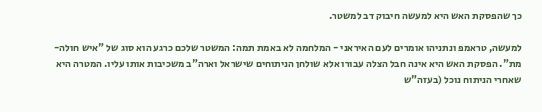כך שהפסקת האש היא למעשה חיבוק דב למשטר.

למעשה, טראמפ ונתניהו אומרים לעם האיראני - המלחמה לא באמת תמה: המשטר שלכם כרגע הוא סוג של "איש חולה-מת". הפסקת האש היא אינה חבל הצלה עבורו אלא שולחן הניתוחים שישראל וארה"ב משכיבות אותו עליו. המטרה היא שאחרי הניתוח נוכל (בעזה"ש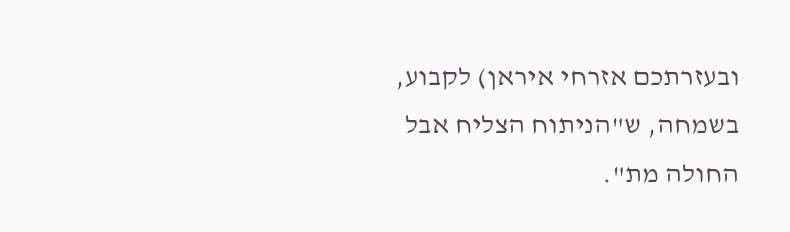ובעזרתכם אזרחי איראן) לקבוע, בשמחה, ש"הניתוח הצליח אבל החולה מת".